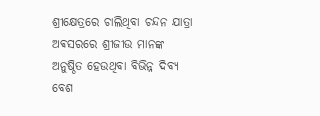ଶ୍ରୀକ୍ଷେତ୍ରରେ ଚାଲିଥିବା ଚନ୍ଦନ ଯାତ୍ରା ଅଵସରରେ ଶ୍ରୀଜୀଉ ମାନଙ୍କ ଅନୁଷ୍ଠିତ ହେଉଥିବା ବିଭିନ୍ନ ଦିବ୍ୟ ବେଶ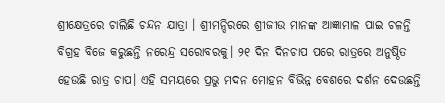ଶ୍ରୀକ୍ଷେତ୍ରରେ ଚାଲିଛି ଚନ୍ଦନ ଯାତ୍ରା । ଶ୍ରୀମନ୍ଦିରରେ ଶ୍ରୀଜୀଉ ମାନଙ୍କ ଆଜ୍ଞାମାଳ ପାଇ ଚଳନ୍ତି ବିଗ୍ରହ ବିଜେ କରୁଛନ୍ତି ନରେନ୍ଦ୍ର ସରୋବରକୁ। ୨୧ ଦିନ ଦିନଚାପ ପରେ ରାତ୍ରରେ ଅନୁଷ୍ଠିତ ହେଉଛି ରାତ୍ର ଚାପ। ଏହି ସମୟରେ ପ୍ରଭୁ ମଦନ ମୋହନ ବିଭିନ୍ନ ବେଶରେ ଦର୍ଶନ ଦେଉଛନ୍ତି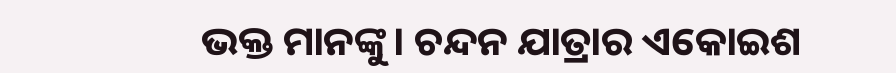ଭକ୍ତ ମାନଙ୍କୁ। ଚନ୍ଦନ ଯାତ୍ରାର ଏକୋଇଶ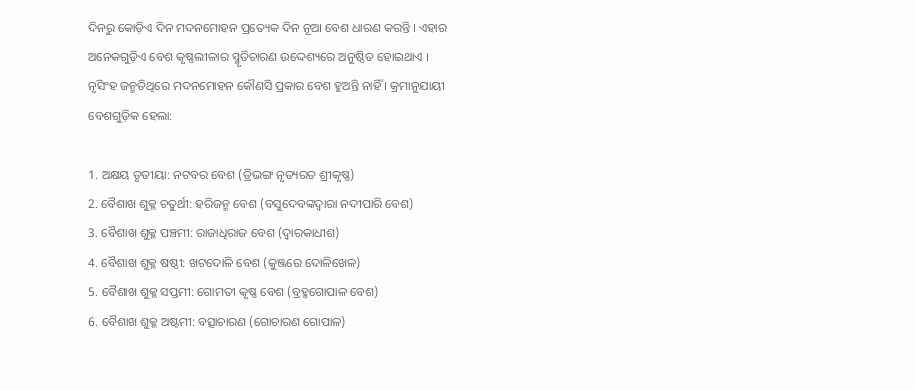ଦିନରୁ କୋଡ଼ିଏ ଦିନ ମଦନମୋହନ ପ୍ରତ୍ୟେକ ଦିନ ନୂଆ ବେଶ ଧାରଣ କରନ୍ତି । ଏହାର ଅନେକଗୁଡ଼ିଏ ବେଶ କୃଷ୍ଣଲୀଳାର ସ୍ମୃତିଚାରଣ ଉଦ୍ଦେଶ୍ୟରେ ଅନୁଷ୍ଠିତ ହୋଇଥାଏ । ନୃସିଂହ ଜନ୍ମତିଥିରେ ମଦନମୋହନ କୌଣସି ପ୍ରକାର ବେଶ ହୁଅନ୍ତି ନାହିଁ । କ୍ରମାନୁଯାୟୀ ବେଶଗୁଡ଼ିକ ହେଲା:

1. ଅକ୍ଷୟ ତୃତୀୟା: ନଟବର ବେଶ (ତ୍ରିଭଙ୍ଗ ନୃତ୍ୟରତ ଶ୍ରୀକୃଷ୍ଣ)
2. ବୈଶାଖ ଶୁକ୍ଳ ଚତୁର୍ଥୀ: ହରିଜନ୍ମ ବେଶ (ବସୁଦେବଙ୍କଦ୍ୱାରା ନଦୀପାରି ବେଶ)
3. ବୈଶାଖ ଶୁକ୍ଳ ପଞ୍ଚମୀ: ରାଜାଧିରାଜ ବେଶ (ଦ୍ୱାରକାଧୀଶ)
4. ବୈଶାଖ ଶୁକ୍ଳ ଷଷ୍ଠୀ: ଖଟଦୋଳି ବେଶ (କୁଞ୍ଜରେ ଦୋଳିଖେଳ)
5. ବୈଶାଖ ଶୁକ୍ଳ ସପ୍ତମୀ: ଗୋମତୀ କୃଷ୍ଣ ବେଶ (ବ୍ରହ୍ମଗୋପାଳ ବେଶ)
6. ବୈଶାଖ ଶୁକ୍ଳ ଅଷ୍ଟମୀ: ବତ୍ସାଚାରଣ (ଗୋଚାରଣ ଗୋପାଳ)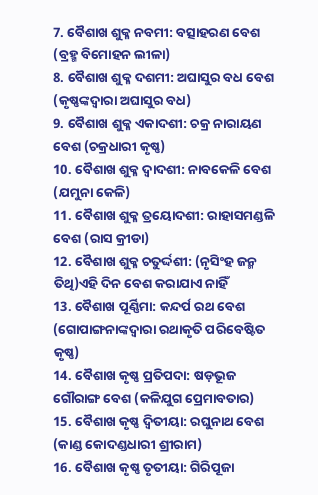7. ବୈଶାଖ ଶୁକ୍ଳ ନବମୀ: ବତ୍ସାହରଣ ବେଶ (ବ୍ରହ୍ମ ବିମୋହନ ଲୀଳା)
8. ବୈଶାଖ ଶୁକ୍ଳ ଦଶମୀ: ଅଘାସୁର ବଧ ବେଶ (କୃଷ୍ଣଙ୍କଦ୍ୱାରା ଅଘାସୁର ବଧ)
9. ବୈଶାଖ ଶୁକ୍ଳ ଏକାଦଶୀ: ଚକ୍ର ନାରାୟଣ ବେଶ (ଚକ୍ରଧାରୀ କୃଷ୍ଣ)
10. ବୈଶାଖ ଶୁକ୍ଳ ଦ୍ୱାଦଶୀ: ନାବକେଳି ବେଶ (ଯମୁନା କେଳି)
11. ବୈଶାଖ ଶୁକ୍ଳ ତ୍ରୟୋଦଶୀ: ରାହାସମଣ୍ଡଳି ବେଶ (ରାସ କ୍ରୀଡା)
12. ବୈଶାଖ ଶୁକ୍ଳ ଚତୁର୍ଦ୍ଦଶୀ: (ନୃସିଂହ ଜନ୍ମ ତିଥି)ଏହି ଦିନ ବେଶ କରାଯାଏ ନାହିଁ
13. ବୈଶାଖ ପୂର୍ଣ୍ଣିମା: କନ୍ଦର୍ପ ରଥ ବେଶ (ଗୋପାଙ୍ଗନାଙ୍କଦ୍ୱାରା ରଥାକୃତି ପରିବେଷ୍ଟିତ କୃଷ୍ଣ)
14. ବୈଶାଖ କୃଷ୍ଣ ପ୍ରତିପଦା: ଷଡ଼ଭୂଜ ଗୌରାଙ୍ଗ ବେଶ (କଳିଯୁଗ ପ୍ରେମାବତାର)
15. ବୈଶାଖ କୃଷ୍ଣ ଦ୍ୱିତୀୟା: ରଘୁନାଥ ବେଶ (କାଣ୍ଡ କୋଦଣ୍ଡଧାରୀ ଶ୍ରୀରାମ)
16. ବୈଶାଖ କୃଷ୍ଣ ତୃତୀୟା: ଗିରିପୂଜା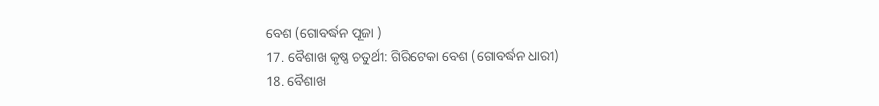ବେଶ (ଗୋବର୍ଦ୍ଧନ ପୂଜା )
17. ବୈଶାଖ କୃଷ୍ଣ ଚତୁର୍ଥୀ: ଗିରିଟେକା ବେଶ (ଗୋବର୍ଦ୍ଧନ ଧାରୀ)
18. ବୈଶାଖ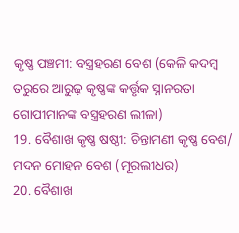କୃଷ୍ଣ ପଞ୍ଚମୀ: ବସ୍ତ୍ରହରଣ ବେଶ (କେଳି କଦମ୍ବ ତରୁରେ ଆରୁଢ଼ କୃଷ୍ଣଙ୍କ କର୍ତ୍ତୃକ ସ୍ନାନରତା ଗୋପୀମାନଙ୍କ ବସ୍ତ୍ରହରଣ ଲୀଳା)
19. ବୈଶାଖ କୃଷ୍ଣ ଷଷ୍ଠୀ: ଚିନ୍ତାମଣୀ କୃଷ୍ଣ ବେଶ/ ମଦନ ମୋହନ ବେଶ (ମୂରଲୀଧର)
20. ବୈଶାଖ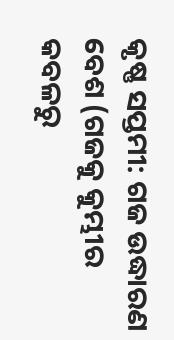କୃଷ୍ଣ ସପ୍ତମୀ: ଗଜ ଉଦ୍ଧାରଣ ବେଶ (ଗଜକୁ କୁମ୍ଭୀର କବଳରୁ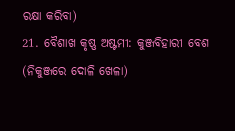ରକ୍ଷା କରିବା)
21. ବୈଶାଖ କୃଷ୍ଣ ଅଷ୍ଟମୀ: କୁଞ୍ଜବିହାରୀ ବେଶ (ନିକୁଞ୍ଜରେ ଦୋଳି ଖେଳା)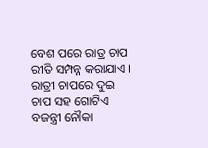ବେଶ ପରେ ରାତ୍ର ଚାପ ରୀତି ସମ୍ପନ୍ନ କରାଯାଏ । ରାତ୍ରୀ ଚାପରେ ଦୁଇ ଚାପ ସହ ଗୋଟିଏ ବଜନ୍ତ୍ରୀ ନୌକା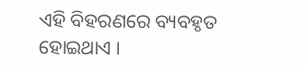ଏହି ବିହରଣରେ ବ୍ୟବହୃତ ହୋଇଥାଏ ।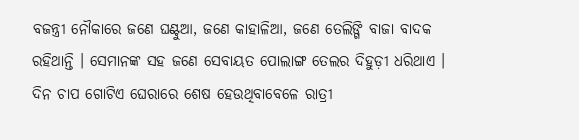ବଜନ୍ତ୍ରୀ ନୌକାରେ ଜଣେ ଘଣ୍ଟୁଆ, ଜଣେ କାହାଳିଆ, ଜଣେ ତେଲିଙ୍ଗି ବାଜା ବାଦକ ରହିଥାନ୍ତି । ସେମାନଙ୍କ ସହ ଜଣେ ସେବାୟତ ପୋଲାଙ୍ଗ ତେଲର ଦିହୁଡ଼ୀ ଧରିଥାଏ । ଦିନ ଚାପ ଗୋଟିଏ ଘେରାରେ ଶେଷ ହେଉଥିବାବେଳେ ରାତ୍ରୀ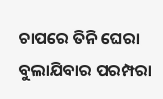ଚାପରେ ତିନି ଘେରା ବୁଲାଯିବାର ପରମ୍ପରା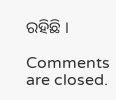ରହିଛି ।

Comments are closed.